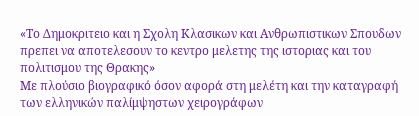«Το Δημοκριτειο και η Σχολη Κλασικων και Ανθρωπιστικων Σπουδων πρεπει να αποτελεσουν το κεντρο μελετης της ιστοριας και του πολιτισμου της Θρακης»
Με πλούσιο βιογραφικό όσον αφορά στη μελέτη και την καταγραφή των ελληνικών παλίμψηστων χειρογράφων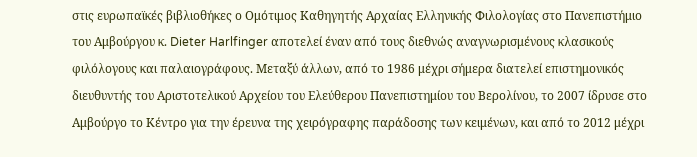στις ευρωπαϊκές βιβλιοθήκες ο Ομότιμος Καθηγητής Αρχαίας Ελληνικής Φιλολογίας στο Πανεπιστήμιο του Αμβούργου κ. Dieter Harlfinger αποτελεί έναν από τους διεθνώς αναγνωρισμένους κλασικούς φιλόλογους και παλαιογράφους. Μεταξύ άλλων, από το 1986 μέχρι σήμερα διατελεί επιστημονικός διευθυντής του Αριστοτελικού Αρχείου του Ελεύθερου Πανεπιστημίου του Βερολίνου, το 2007 ίδρυσε στο Αμβούργο το Κέντρο για την έρευνα της χειρόγραφης παράδοσης των κειμένων, και από το 2012 μέχρι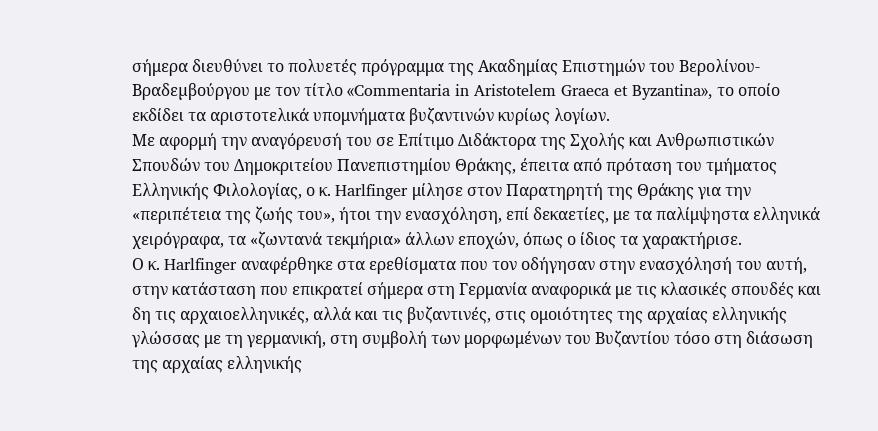σήμερα διευθύνει το πολυετές πρόγραμμα της Ακαδημίας Επιστημών του Βερολίνου-Βραδεµβούργου με τον τίτλο «Commentaria in Aristotelem Graeca et Byzantina», το οποίο εκδίδει τα αριστοτελικά υπομνήματα βυζαντινών κυρίως λογίων.
Με αφορμή την αναγόρευσή του σε Επίτιμο Διδάκτορα της Σχολής και Ανθρωπιστικών Σπουδών του Δημοκριτείου Πανεπιστημίου Θράκης, έπειτα από πρόταση του τμήματος Ελληνικής Φιλολογίας, ο κ. Harlfinger μίλησε στον Παρατηρητή της Θράκης για την «περιπέτεια της ζωής του», ήτοι την ενασχόληση, επί δεκαετίες, με τα παλίμψηστα ελληνικά χειρόγραφα, τα «ζωντανά τεκμήρια» άλλων εποχών, όπως ο ίδιος τα χαρακτήρισε.
Ο κ. Harlfinger αναφέρθηκε στα ερεθίσματα που τον οδήγησαν στην ενασχόλησή του αυτή, στην κατάσταση που επικρατεί σήμερα στη Γερμανία αναφορικά με τις κλασικές σπουδές και δη τις αρχαιοελληνικές, αλλά και τις βυζαντινές, στις ομοιότητες της αρχαίας ελληνικής γλώσσας με τη γερμανική, στη συμβολή των μορφωμένων του Βυζαντίου τόσο στη διάσωση της αρχαίας ελληνικής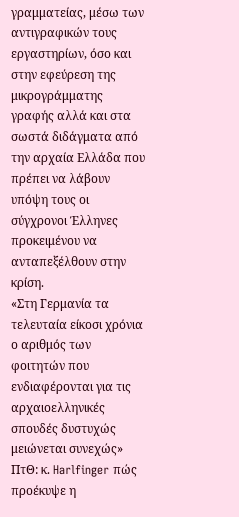γραμματείας, μέσω των αντιγραφικών τους εργαστηρίων, όσο και στην εφεύρεση της μικρογράμματης γραφής αλλά και στα σωστά διδάγματα από την αρχαία Ελλάδα που πρέπει να λάβουν υπόψη τους οι σύγχρονοι Έλληνες προκειμένου να ανταπεξέλθουν στην κρίση.
«Στη Γερμανία τα τελευταία είκοσι χρόνια ο αριθμός των φοιτητών που ενδιαφέρονται για τις αρχαιοελληνικές σπουδές δυστυχώς μειώνεται συνεχώς»
ΠτΘ: κ. Harlfinger πώς προέκυψε η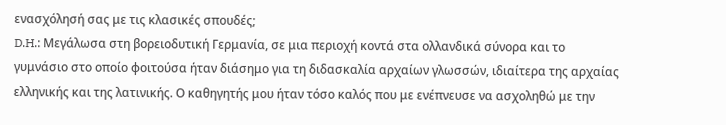ενασχόλησή σας με τις κλασικές σπουδές;
D.H.: Μεγάλωσα στη βορειοδυτική Γερμανία, σε μια περιοχή κοντά στα ολλανδικά σύνορα και το γυμνάσιο στο οποίο φοιτούσα ήταν διάσημο για τη διδασκαλία αρχαίων γλωσσών, ιδιαίτερα της αρχαίας ελληνικής και της λατινικής. Ο καθηγητής μου ήταν τόσο καλός που με ενέπνευσε να ασχοληθώ με την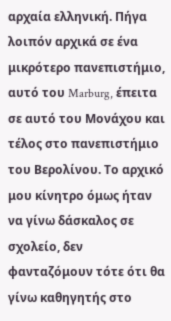αρχαία ελληνική. Πήγα λοιπόν αρχικά σε ένα μικρότερο πανεπιστήμιο, αυτό του Marburg, έπειτα σε αυτό του Μονάχου και τέλος στο πανεπιστήμιο του Βερολίνου. Το αρχικό μου κίνητρο όμως ήταν να γίνω δάσκαλος σε σχολείο, δεν φανταζόμουν τότε ότι θα γίνω καθηγητής στο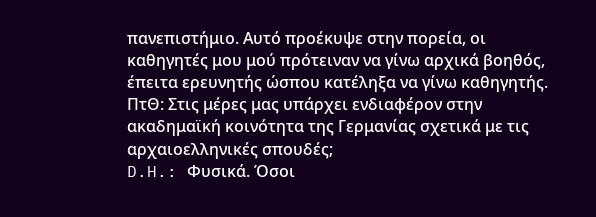πανεπιστήμιο. Αυτό προέκυψε στην πορεία, οι καθηγητές μου μού πρότειναν να γίνω αρχικά βοηθός, έπειτα ερευνητής ώσπου κατέληξα να γίνω καθηγητής.
ΠτΘ: Στις μέρες μας υπάρχει ενδιαφέρον στην ακαδημαϊκή κοινότητα της Γερμανίας σχετικά με τις αρχαιοελληνικές σπουδές;
D.H.: Φυσικά. Όσοι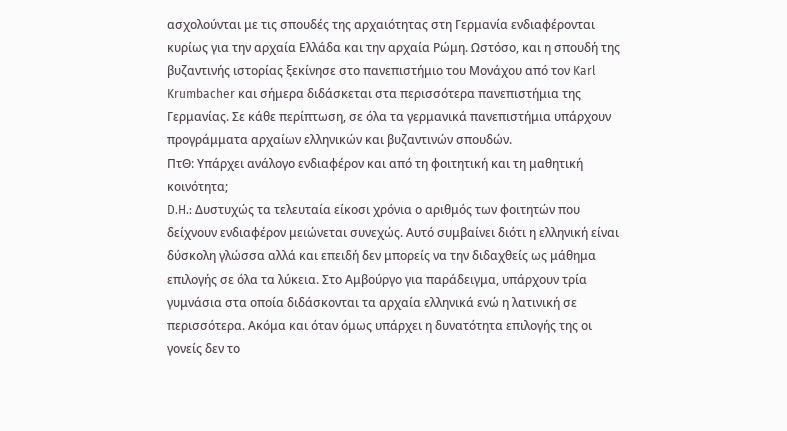ασχολούνται με τις σπουδές της αρχαιότητας στη Γερμανία ενδιαφέρονται κυρίως για την αρχαία Ελλάδα και την αρχαία Ρώμη. Ωστόσο, και η σπουδή της βυζαντινής ιστορίας ξεκίνησε στο πανεπιστήμιο του Μονάχου από τον Karl Krumbacher και σήμερα διδάσκεται στα περισσότερα πανεπιστήμια της Γερμανίας. Σε κάθε περίπτωση, σε όλα τα γερμανικά πανεπιστήμια υπάρχουν προγράμματα αρχαίων ελληνικών και βυζαντινών σπουδών.
ΠτΘ: Υπάρχει ανάλογο ενδιαφέρον και από τη φοιτητική και τη μαθητική κοινότητα;
D.H.: Δυστυχώς τα τελευταία είκοσι χρόνια ο αριθμός των φοιτητών που δείχνουν ενδιαφέρον μειώνεται συνεχώς. Αυτό συμβαίνει διότι η ελληνική είναι δύσκολη γλώσσα αλλά και επειδή δεν μπορείς να την διδαχθείς ως μάθημα επιλογής σε όλα τα λύκεια. Στο Αμβούργο για παράδειγμα, υπάρχουν τρία γυμνάσια στα οποία διδάσκονται τα αρχαία ελληνικά ενώ η λατινική σε περισσότερα. Ακόμα και όταν όμως υπάρχει η δυνατότητα επιλογής της οι γονείς δεν το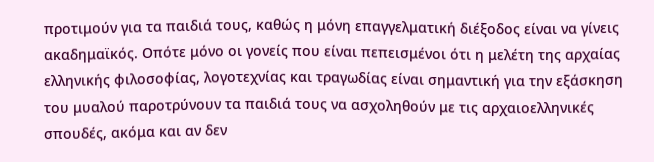προτιμούν για τα παιδιά τους, καθώς η μόνη επαγγελματική διέξοδος είναι να γίνεις ακαδημαϊκός. Οπότε μόνο οι γονείς που είναι πεπεισμένοι ότι η μελέτη της αρχαίας ελληνικής φιλοσοφίας, λογοτεχνίας και τραγωδίας είναι σημαντική για την εξάσκηση του μυαλού παροτρύνουν τα παιδιά τους να ασχοληθούν με τις αρχαιοελληνικές σπουδές, ακόμα και αν δεν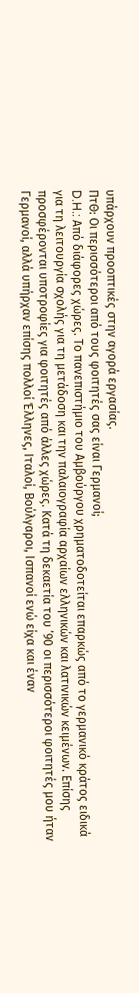υπάρχουν προοπτικές στην αγορά εργασίας.
ΠτΘ: Οι περισσότεροι από τους φοιτητές σας είναι Γερμανοί;
D.H.: Από διάφορες χώρες. Το πανεπιστήμιο του Αμβούργου χρηματοδοτείται επαρκώς από το γερμανικό κράτος ειδικά για τη λειτουργία σχολής για τη μετάδοση και την παλαιογραφία αρχαίων ελληνικών και λατινικών κειμένων. Επίσης προσφέρονται υποτροφίες για φοιτητές από άλλες χώρες. Κατά τη δεκαετία του ’90 οι περισσότεροι φοιτητές μου ήταν Γερμανοί, αλλά υπήρχαν επίσης πολλοί Έλληνες, Ιταλοί, Βούλγαροι, Ισπανοί ενώ είχα και έναν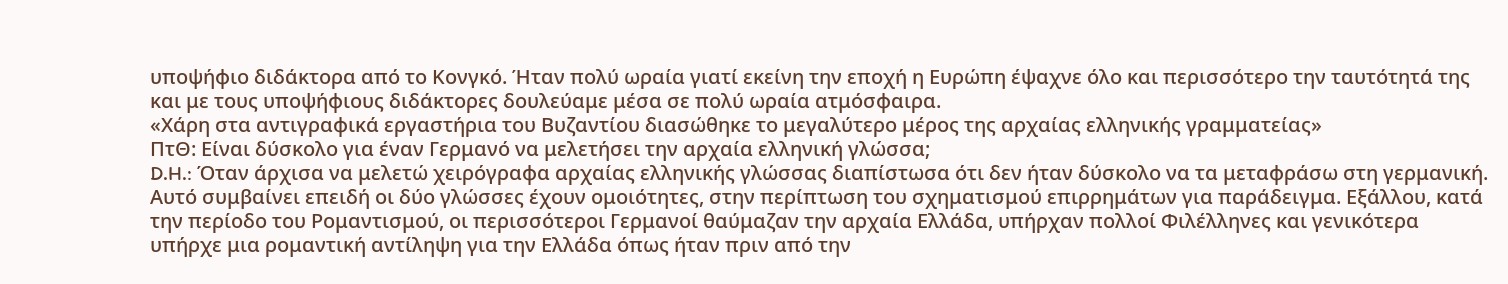υποψήφιο διδάκτορα από το Κονγκό. Ήταν πολύ ωραία γιατί εκείνη την εποχή η Ευρώπη έψαχνε όλο και περισσότερο την ταυτότητά της και με τους υποψήφιους διδάκτορες δουλεύαμε μέσα σε πολύ ωραία ατμόσφαιρα.
«Χάρη στα αντιγραφικά εργαστήρια του Βυζαντίου διασώθηκε το μεγαλύτερο μέρος της αρχαίας ελληνικής γραμματείας»
ΠτΘ: Είναι δύσκολο για έναν Γερμανό να μελετήσει την αρχαία ελληνική γλώσσα;
D.H.: Όταν άρχισα να μελετώ χειρόγραφα αρχαίας ελληνικής γλώσσας διαπίστωσα ότι δεν ήταν δύσκολο να τα μεταφράσω στη γερμανική. Αυτό συμβαίνει επειδή οι δύο γλώσσες έχουν ομοιότητες, στην περίπτωση του σχηματισμού επιρρημάτων για παράδειγμα. Εξάλλου, κατά την περίοδο του Ρομαντισμού, οι περισσότεροι Γερμανοί θαύμαζαν την αρχαία Ελλάδα, υπήρχαν πολλοί Φιλέλληνες και γενικότερα υπήρχε μια ρομαντική αντίληψη για την Ελλάδα όπως ήταν πριν από την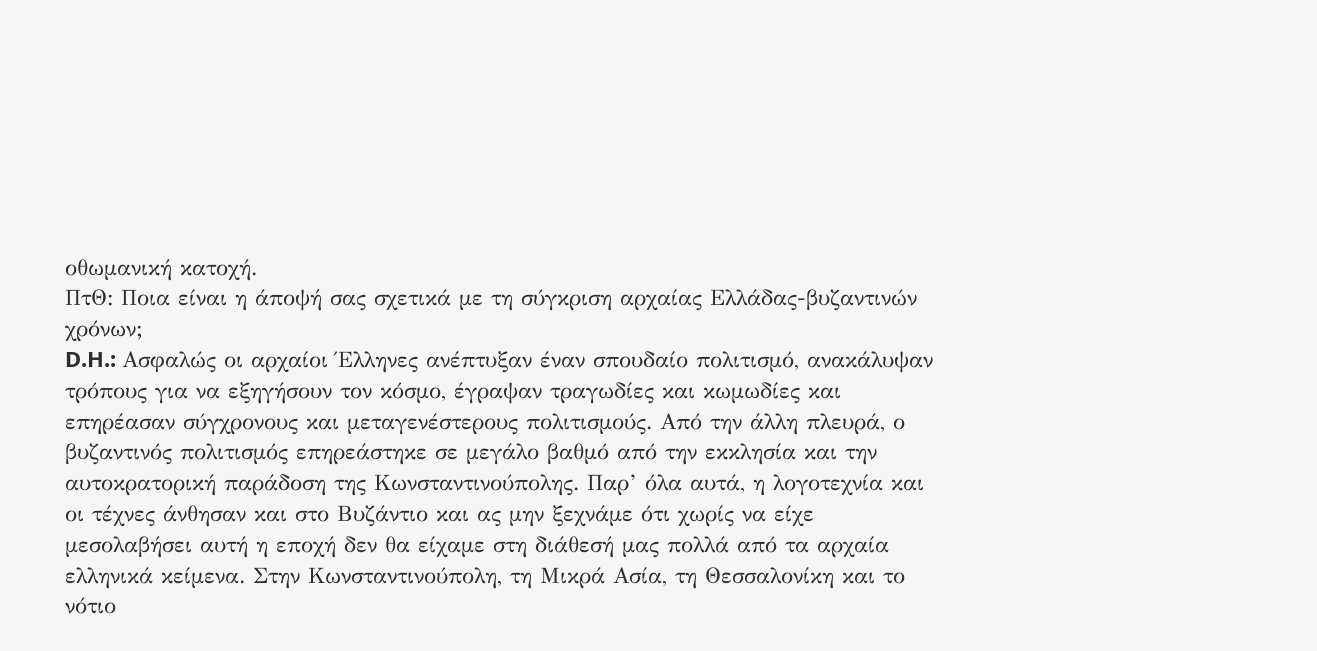οθωμανική κατοχή.
ΠτΘ: Ποια είναι η άποψή σας σχετικά με τη σύγκριση αρχαίας Ελλάδας-βυζαντινών χρόνων;
D.H.: Ασφαλώς οι αρχαίοι Έλληνες ανέπτυξαν έναν σπουδαίο πολιτισμό, ανακάλυψαν τρόπους για να εξηγήσουν τον κόσμο, έγραψαν τραγωδίες και κωμωδίες και επηρέασαν σύγχρονους και μεταγενέστερους πολιτισμούς. Από την άλλη πλευρά, ο βυζαντινός πολιτισμός επηρεάστηκε σε μεγάλο βαθμό από την εκκλησία και την αυτοκρατορική παράδοση της Κωνσταντινούπολης. Παρ’ όλα αυτά, η λογοτεχνία και οι τέχνες άνθησαν και στο Βυζάντιο και ας μην ξεχνάμε ότι χωρίς να είχε μεσολαβήσει αυτή η εποχή δεν θα είχαμε στη διάθεσή μας πολλά από τα αρχαία ελληνικά κείμενα. Στην Κωνσταντινούπολη, τη Μικρά Ασία, τη Θεσσαλονίκη και το νότιο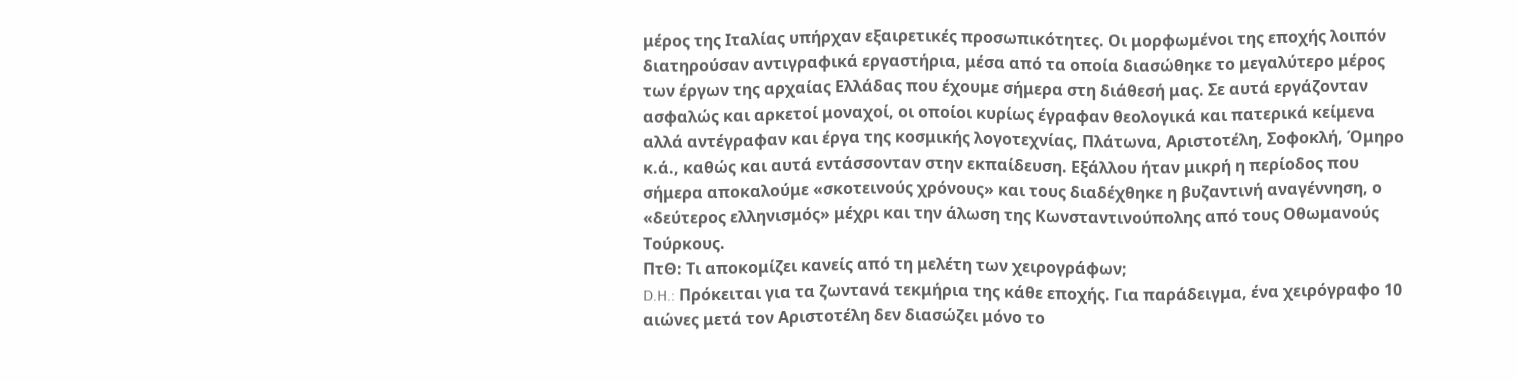μέρος της Ιταλίας υπήρχαν εξαιρετικές προσωπικότητες. Οι μορφωμένοι της εποχής λοιπόν διατηρούσαν αντιγραφικά εργαστήρια, μέσα από τα οποία διασώθηκε το μεγαλύτερο μέρος των έργων της αρχαίας Ελλάδας που έχουμε σήμερα στη διάθεσή μας. Σε αυτά εργάζονταν ασφαλώς και αρκετοί μοναχοί, οι οποίοι κυρίως έγραφαν θεολογικά και πατερικά κείμενα αλλά αντέγραφαν και έργα της κοσμικής λογοτεχνίας, Πλάτωνα, Αριστοτέλη, Σοφοκλή, Όμηρο κ.ά., καθώς και αυτά εντάσσονταν στην εκπαίδευση. Εξάλλου ήταν μικρή η περίοδος που σήμερα αποκαλούμε «σκοτεινούς χρόνους» και τους διαδέχθηκε η βυζαντινή αναγέννηση, ο «δεύτερος ελληνισμός» μέχρι και την άλωση της Κωνσταντινούπολης από τους Οθωμανούς Τούρκους.
ΠτΘ: Τι αποκομίζει κανείς από τη μελέτη των χειρογράφων;
D.H.: Πρόκειται για τα ζωντανά τεκμήρια της κάθε εποχής. Για παράδειγμα, ένα χειρόγραφο 10 αιώνες μετά τον Αριστοτέλη δεν διασώζει μόνο το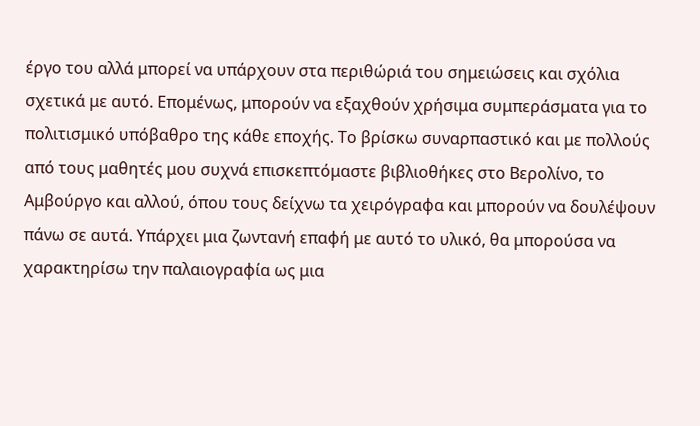έργο του αλλά μπορεί να υπάρχουν στα περιθώριά του σημειώσεις και σχόλια σχετικά με αυτό. Επομένως, μπορούν να εξαχθούν χρήσιμα συμπεράσματα για το πολιτισμικό υπόβαθρο της κάθε εποχής. Το βρίσκω συναρπαστικό και με πολλούς από τους μαθητές μου συχνά επισκεπτόμαστε βιβλιοθήκες στο Βερολίνο, το Αμβούργο και αλλού, όπου τους δείχνω τα χειρόγραφα και μπορούν να δουλέψουν πάνω σε αυτά. Υπάρχει μια ζωντανή επαφή με αυτό το υλικό, θα μπορούσα να χαρακτηρίσω την παλαιογραφία ως μια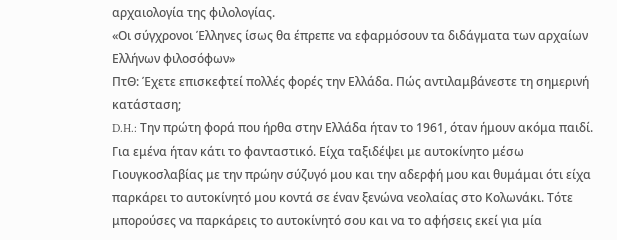αρχαιολογία της φιλολογίας.
«Οι σύγχρονοι Έλληνες ίσως θα έπρεπε να εφαρμόσουν τα διδάγματα των αρχαίων Ελλήνων φιλοσόφων»
ΠτΘ: Έχετε επισκεφτεί πολλές φορές την Ελλάδα. Πώς αντιλαμβάνεστε τη σημερινή κατάσταση;
D.H.: Την πρώτη φορά που ήρθα στην Ελλάδα ήταν το 1961, όταν ήμουν ακόμα παιδί. Για εμένα ήταν κάτι το φανταστικό. Είχα ταξιδέψει με αυτοκίνητο μέσω Γιουγκοσλαβίας με την πρώην σύζυγό μου και την αδερφή μου και θυμάμαι ότι είχα παρκάρει το αυτοκίνητό μου κοντά σε έναν ξενώνα νεολαίας στο Κολωνάκι. Τότε μπορούσες να παρκάρεις το αυτοκίνητό σου και να το αφήσεις εκεί για μία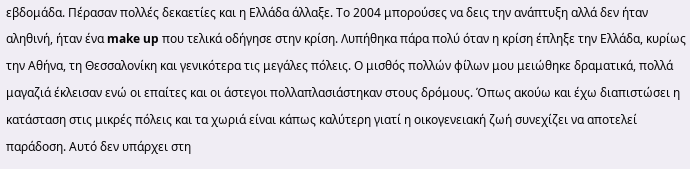εβδομάδα. Πέρασαν πολλές δεκαετίες και η Ελλάδα άλλαξε. Το 2004 μπορούσες να δεις την ανάπτυξη αλλά δεν ήταν αληθινή, ήταν ένα make up που τελικά οδήγησε στην κρίση. Λυπήθηκα πάρα πολύ όταν η κρίση έπληξε την Ελλάδα, κυρίως την Αθήνα, τη Θεσσαλονίκη και γενικότερα τις μεγάλες πόλεις. Ο μισθός πολλών φίλων μου μειώθηκε δραματικά, πολλά μαγαζιά έκλεισαν ενώ οι επαίτες και οι άστεγοι πολλαπλασιάστηκαν στους δρόμους. Όπως ακούω και έχω διαπιστώσει η κατάσταση στις μικρές πόλεις και τα χωριά είναι κάπως καλύτερη γιατί η οικογενειακή ζωή συνεχίζει να αποτελεί παράδοση. Αυτό δεν υπάρχει στη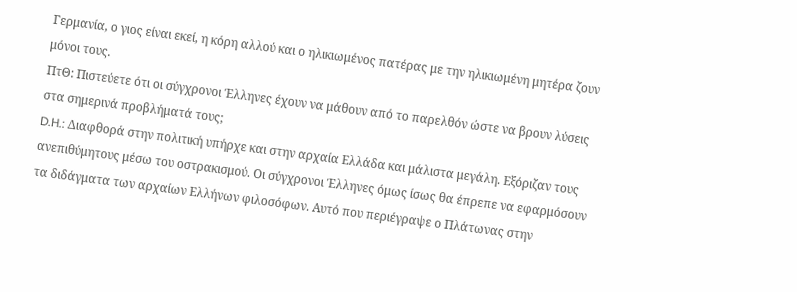Γερμανία, ο γιος είναι εκεί, η κόρη αλλού και ο ηλικιωμένος πατέρας με την ηλικιωμένη μητέρα ζουν μόνοι τους.
ΠτΘ: Πιστεύετε ότι οι σύγχρονοι Έλληνες έχουν να μάθουν από το παρελθόν ώστε να βρουν λύσεις στα σημερινά προβλήματά τους;
D.H.: Διαφθορά στην πολιτική υπήρχε και στην αρχαία Ελλάδα και μάλιστα μεγάλη. Εξόριζαν τους ανεπιθύμητους μέσω του οστρακισμού. Οι σύγχρονοι Έλληνες όμως ίσως θα έπρεπε να εφαρμόσουν τα διδάγματα των αρχαίων Ελλήνων φιλοσόφων. Αυτό που περιέγραψε ο Πλάτωνας στην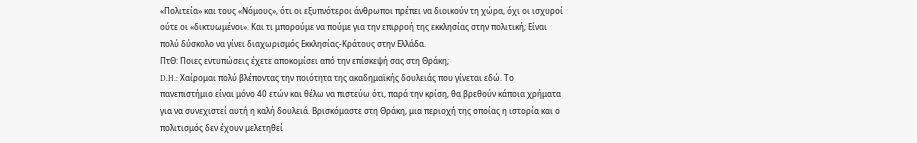«Πολιτεία» και τους «Νόμους», ότι οι εξυπνότεροι άνθρωποι πρέπει να διοικούν τη χώρα, όχι οι ισχυροί ούτε οι «δικτυωμένοι». Και τι μπορούμε να πούμε για την επιρροή της εκκλησίας στην πολιτική; Είναι πολύ δύσκολο να γίνει διαχωρισμός Εκκλησίας-Κράτους στην Ελλάδα.
ΠτΘ: Ποιες εντυπώσεις έχετε αποκομίσει από την επίσκεψή σας στη Θράκη;
D.H.: Χαίρομαι πολύ βλέποντας την ποιότητα της ακαδημαϊκής δουλειάς που γίνεται εδώ. Το πανεπιστήμιο είναι μόνο 40 ετών και θέλω να πιστεύω ότι, παρά την κρίση, θα βρεθούν κάποια χρήματα για να συνεχιστεί αυτή η καλή δουλειά. Βρισκόμαστε στη Θράκη, μια περιοχή της οποίας η ιστορία και ο πολιτισμός δεν έχουν μελετηθεί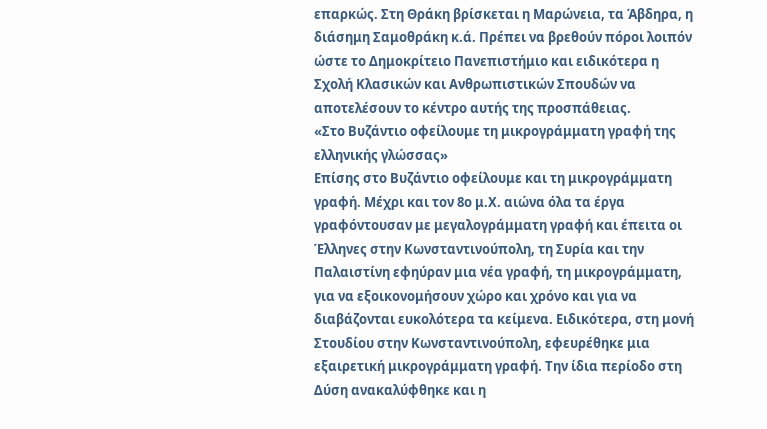επαρκώς. Στη Θράκη βρίσκεται η Μαρώνεια, τα Άβδηρα, η διάσημη Σαμοθράκη κ.ά. Πρέπει να βρεθούν πόροι λοιπόν ώστε το Δημοκρίτειο Πανεπιστήμιο και ειδικότερα η Σχολή Κλασικών και Ανθρωπιστικών Σπουδών να αποτελέσουν το κέντρο αυτής της προσπάθειας.
«Στο Βυζάντιο οφείλουμε τη μικρογράμματη γραφή της ελληνικής γλώσσας»
Επίσης στο Βυζάντιο οφείλουμε και τη μικρογράμματη γραφή. Μέχρι και τον 8ο μ.Χ. αιώνα όλα τα έργα γραφόντουσαν με μεγαλογράμματη γραφή και έπειτα οι Έλληνες στην Κωνσταντινούπολη, τη Συρία και την Παλαιστίνη εφηύραν μια νέα γραφή, τη μικρογράμματη, για να εξοικονομήσουν χώρο και χρόνο και για να διαβάζονται ευκολότερα τα κείμενα. Ειδικότερα, στη μονή Στουδίου στην Κωνσταντινούπολη, εφευρέθηκε μια εξαιρετική μικρογράμματη γραφή. Την ίδια περίοδο στη Δύση ανακαλύφθηκε και η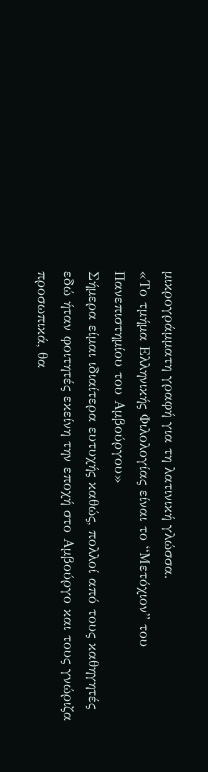μικρογράμματη γραφή για τη λατινική γλώσσα.
«Το τμήμα Ελληνικής Φιλολογίας είναι το “Μετόχιον” του Πανεπιστημίου του Αμβούργου»
Σήμερα είμαι ιδιαίτερα ευτυχής καθώς, πολλοί από τους καθηγητές εδώ ήταν φοιτητές εκείνη την εποχή στο Αμβούργο και τους γνώριζα προσωπικά, θα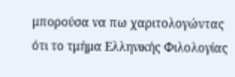μπορούσα να πω χαριτολογώντας ότι το τμήμα Ελληνικής Φιλολογίας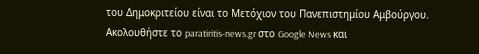του Δημοκριτείου είναι το Μετόχιον του Πανεπιστημίου Αμβούργου.
Ακολουθήστε το paratiritis-news.gr στο Google News και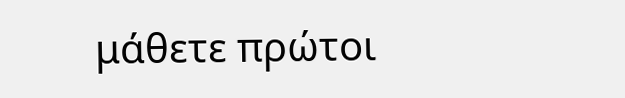μάθετε πρώτοι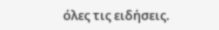όλες τις ειδήσεις.